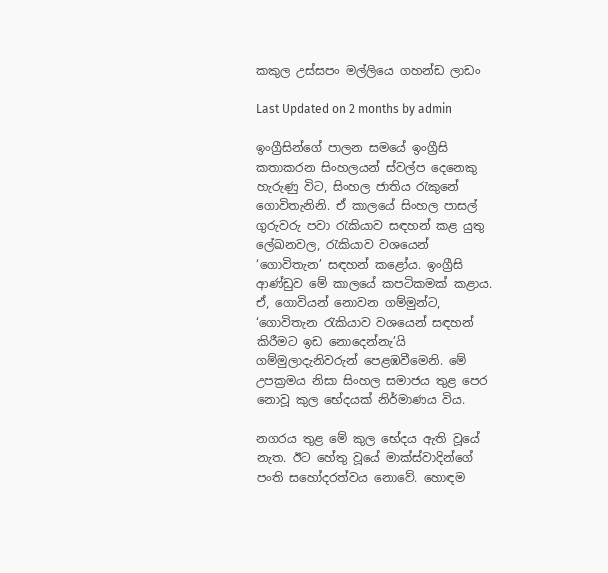කකුල උස්සපං මල්ලියෙ ගහන්ඩ ලාඩං

Last Updated on 2 months by admin

ඉංග්‍රීසින්ගේ පාලන සමයේ ඉංග්‍රීසි කතාකරන සිංහලයන් ස්වල්ප දෙනෙකු හැරුණු විට, සිංහල ජාතිය රැකුනේ ගොවිතැනිනි. ඒ කාලයේ සිංහල පාසල් ගුරුවරු පවා රැකියාව සඳහන් කළ යුතු ලේඛනවල, රැකියාව වශයෙන් ‘ගොවිතැන’ සඳහන් කළෝය. ඉංග්‍රීසි ආණ්ඩුව මේ කාලයේ කපටිකමක් කළාය. ඒ, ගොවියන් නොවන ගම්මුන්ට, ‘ගොවිතැන රැකියාව වශයෙන් සඳහන් කිරීමට ඉඩ නොදෙන්නැ’යි ගම්මුලාදැනිවරුන් පෙළඹවීමෙනි. මේ උපක්‍රමය නිසා සිංහල සමාජය තුළ පෙර නොවූ කුල භේදයක් නිර්මාණය විය.

නගරය තුළ මේ කුල භේදය ඇති වූයේ නැත. ඊට හේතු වූයේ මාක්ස්වාදින්ගේ පංති සහෝදරත්වය නොවේ. හොඳම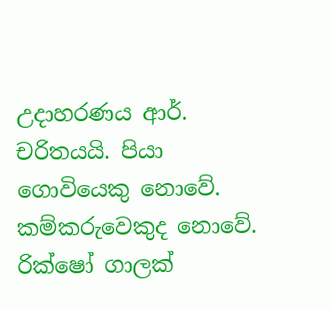උදාහරණය ආර්. චරිතයයි. පියා ගොවියෙකු නොවේ. කම්කරුවෙකුද නොවේ. රික්ෂෝ ගාලක්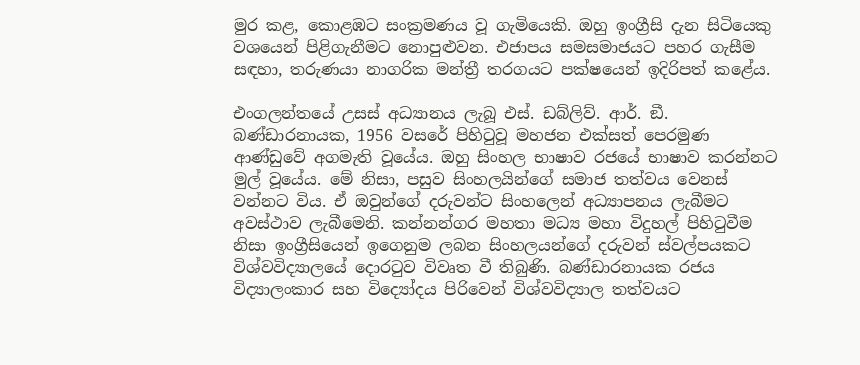මුර කළ, කොළඹට සංක්‍රමණය වූ ගැමියෙකි. ඔහු ඉංග්‍රීසි දැන සිටියෙකු වශයෙන් පිළිගැනීමට නොපුළුවන. එජාපය සමසමාජයට පහර ගැසීම සඳහා, තරුණයා නාගරික මන්ත්‍රී තරගයට පක්ෂයෙන් ඉදිරිපත් කළේය.

එංගලන්තයේ උසස් අධ්‍යානය ලැබූ එස්. ඩබ්ලිව්. ආර්. ඞී. බණ්ඩාරනායක, 1956 වසරේ පිහිටුවූ මහජන එක්සත් පෙරමුණ ආණ්ඩුවේ අගමැති වූයේය. ඔහු සිංහල භාෂාව රජයේ භාෂාව කරන්නට මුල් වූයේය. මේ නිසා, පසුව සිංහලයින්ගේ සමාජ තත්වය වෙනස් වන්නට විය. ඒ ඔවුන්ගේ දරුවන්ට සිංහලෙන් අධ්‍යාපනය ලැබීමට අවස්ථාව ලැබීමෙනි. කන්නන්ගර මහතා මධ්‍ය මහා විදුහල් පිහිටුවීම නිසා ඉංග්‍රීසියෙන් ඉගෙනුම ලබන සිංහලයන්ගේ දරුවන් ස්වල්පයකට විශ්වවිද්‍යාලයේ දොරටුව විවෘත වී තිබුණි. බණ්ඩාරනායක රජය විද්‍යාලංකාර සහ විද්‍යෝදය පිරිවෙන් විශ්වවිද්‍යාල තත්වයට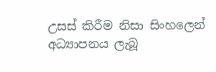උසස් කිරීම නිසා සිංහලෙන් අධ්‍යාපනය ලැබූ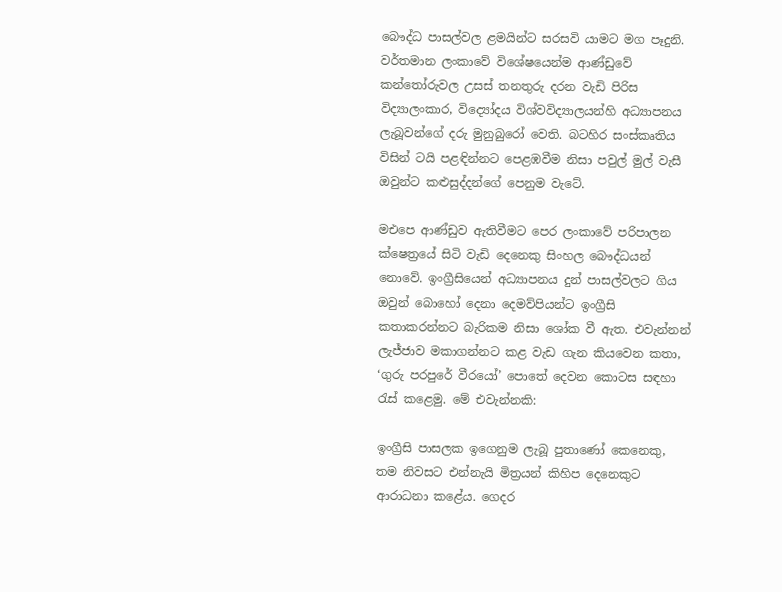බෞද්ධ පාසල්වල ළමයින්ට සරසවි යාමට මග පෑදුනි. වර්තමාන ලංකාවේ විශේෂයෙන්ම ආණ්ඩුවේ කන්තෝරුවල උසස් තනතුරු දරන වැඩි පිරිස විද්‍යාලංකාර, විද්‍යෝදය විශ්වවිද්‍යාලයන්හි අධ්‍යාපනය ලැබූවන්ගේ දරු මුනුබුරෝ වෙති. බටහිර සංස්කෘතිය විසින් ටයි පළඳින්නට පෙළඹවීම නිසා පවුල් මුල් වැසී ඔවුන්ට කළුසුද්දන්ගේ පෙනුම වැටේ.

මඑපෙ ආණ්ඩුව ඇතිවීමට පෙර ලංකාවේ පරිපාලන ක්ෂෙත්‍රයේ සිටි වැඩි දෙනෙකු සිංහල බෞද්ධයන් නොවේ. ඉංග්‍රීසියෙන් අධ්‍යාපනය දුන් පාසල්වලට ගිය ඔවුන් බොහෝ දෙනා දෙමව්පියන්ට ඉංග්‍රීසි කතාකරන්නට බැරිකම නිසා ශෝක වී ඇත. එවැන්නන් ලැජ්ජාව මකාගන්නට කළ වැඩ ගැන කියවෙන කතා, ‘ගුරු පරපුරේ වීරයෝ’ පොතේ දෙවන කොටස සඳහා රැස් කළෙමු. මේ එවැන්නකි:

ඉංග්‍රීසි පාසලක ඉගෙනුම ලැබූ පුතාණෝ කෙනෙකු, තම නිවසට එන්නැයි මිත්‍රයන් කිහිප දෙනෙකුට ආරාධනා කළේය. ගෙදර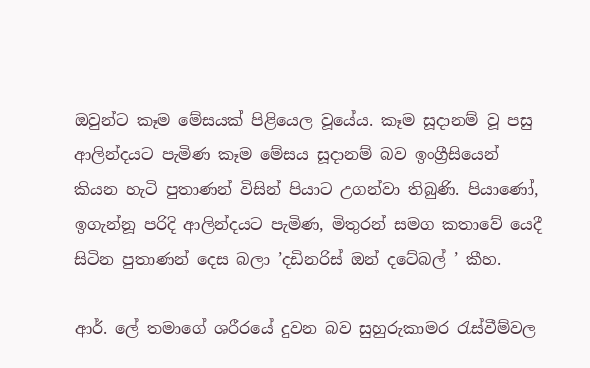ඔවුන්ට කෑම මේසයක් පිළියෙල වූයේය. කෑම සූදානම් වූ පසු ආලින්දයට පැමිණ කෑම මේසය සූදානම් බව ඉංග්‍රීසියෙන් කියන හැටි පුතාණන් විසින් පියාට උගන්වා තිබුණි. පියාණෝ, ඉගැන්නූ පරිදි ආලින්දයට පැමිණ, මිතුරන් සමග කතාවේ යෙදී සිටින පුතාණන් දෙස බලා ’දඩිනරිස් ඔන් දටේබල් ’ කීහ.

ආර්. ලේ තමාගේ ශරීරයේ දුවන බව සුහුරුකාමර රැස්වීම්වල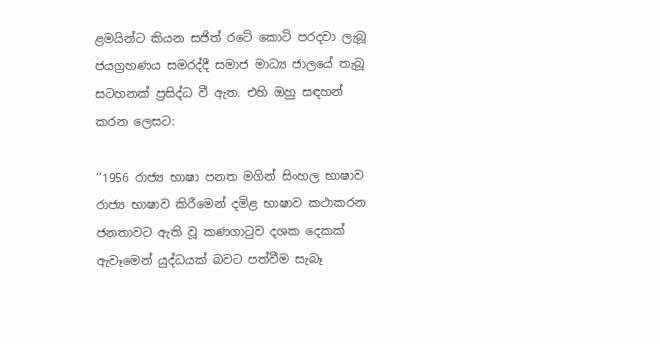ළමයින්ට කියන සජිත් රටේ කොටි පරදවා ලැබූ ජයග්‍රහණය සමරද්දී සමාජ මාධ්‍ය ජාලයේ තැබූ සටහනක් ප්‍රසිද්ධ වී ඇත. එහි ඔහු සඳහන් කරන ලෙසට:

‘‘1956 රාජ්‍ය භාෂා පනත මගින් සිංහල භාෂාව රාජ්‍ය භාෂාව කිරීමෙන් දමිළ භාෂාව කථාකරන ජනතාවට ඇති වූ කණගාටුව දශක දෙකක් ඇවෑමෙන් යුද්ධයක් බවට පත්වීම සැබෑ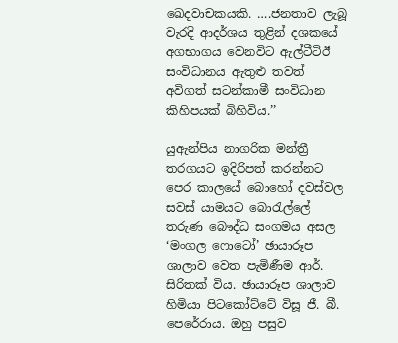ඛෙදවාචකයකි. ….ජනතාව ලැබූ වැරදි ආදර්ශය තුළින් දශකයේ අගභාගය වෙනවිට ඇල්ටීටිඊ සංවිධානය ඇතුළු තවත් අවිගත් සටන්කාමී සංවිධාන කිහිපයක් බිහිවිය.’’

යුඇන්පිය නාගරික මන්ත්‍රී තරගයට ඉදිරිපත් කරන්නට පෙර කාලයේ බොහෝ දවස්වල සවස් යාමයට බොරැල්ලේ තරුණ බෞද්ධ සංගමය අසල ‘මංගල ෆොටෝ’ ඡායාරූප ශාලාව වෙත පැමිණීම ආර්. සිරිතක් විය. ඡායාරූප ශාලාව හිමියා පිටකෝට්ටේ විසූ ජී. බී. පෙරේරාය. ඔහු පසුව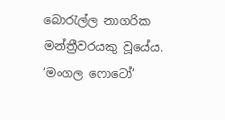බොරැල්ල නාගරික මන්ත්‍රීවරයකු වූයේය. ‘මංගල ෆොටෝ’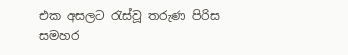එක අසලට රැස්වූ තරුණ පිරිස සමහර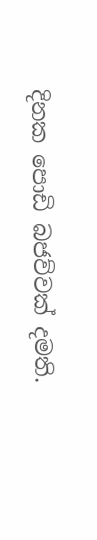දිනක පොඩි බජව්වක් දමති.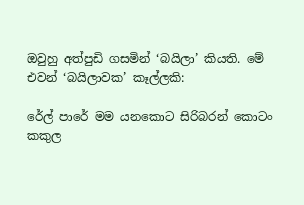ඔවුහු අත්පුඩි ගසමින් ‘බයිලා’ කියති. මේ එවන් ‘බයිලාවක’ කෑල්ලකි:

රේල් පාරේ මම යනකොට සිරිබරන් කොටං
කකුල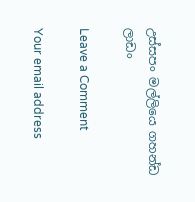උස්සපං මල්ලියෙ ගහන්ඩ ලාඩං

Leave a Comment

Your email address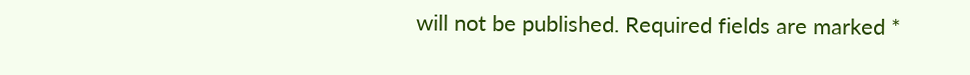will not be published. Required fields are marked *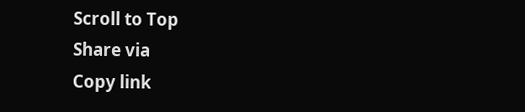Scroll to Top
Share via
Copy link